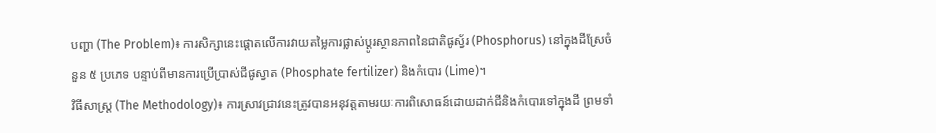បញ្ហា (The Problem)៖ ការសិក្សានេះផ្តោតលើការវាយតម្លៃការផ្លាស់ប្តូរស្ថានភាពនៃជាតិផូស្វ័រ (Phosphorus) នៅក្នុងដីស្រែចំនួន ៥ ប្រភេទ បន្ទាប់ពីមានការប្រើប្រាស់ជីផូស្វាត (Phosphate fertilizer) និងកំបោរ (Lime)។
វិធីសាស្ត្រ (The Methodology)៖ ការស្រាវជ្រាវនេះត្រូវបានអនុវត្តតាមរយៈការពិសោធន៍ដោយដាក់ជីនិងកំបោរទៅក្នុងដី ព្រមទាំ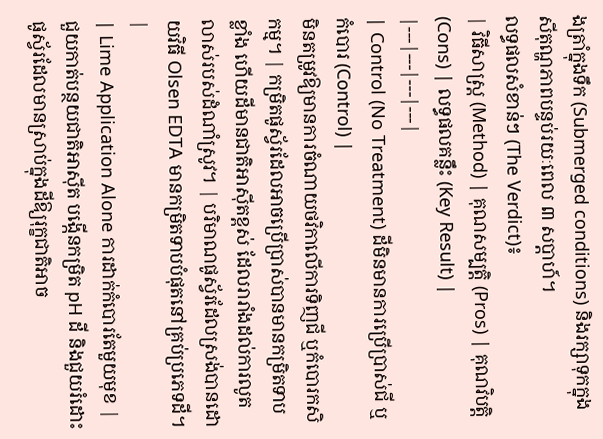ងត្រាំក្នុងទឹក (Submerged conditions) និងរក្សាទុកក្នុងសីតុណ្ហភាពបន្ទប់រយៈពេល ៣ សប្តាហ៍។
លទ្ធផលសំខាន់ៗ (The Verdict)៖
| វិធីសាស្ត្រ (Method) | គុណសម្បត្តិ (Pros) | គុណវិបត្តិ (Cons) | លទ្ធផលគន្លឹះ (Key Result) |
|---|---|---|---|
| Control (No Treatment) ដីមិនមានការប្រើប្រាស់ជី ឬកំបោរ (Control) |
មិនតម្រូវឱ្យមានការចំណាយថវិកាលើការទិញជី ឬកំបោរកសិកម្ម។ | កម្រិតផូស្វ័រដែលអាចប្រើប្រាស់បានមានកម្រិតទាបខ្លាំង ហើយដីមានជាតិអាស៊ីតខ្ពស់ ដែលរារាំងដល់ការលូតលាស់របស់ដំណាំស្រូវ។ | បរិមាណផូស្វ័រដែលស្រង់បានដោយវិធី Olsen EDTA មានកម្រិតទាបបំផុតនៅគ្រប់ប្រភេទដី។ |
| Lime Application Alone ការដាក់កំបោរតែមួយមុខ |
ជួយកាត់បន្ថយជាតិអាស៊ីត បង្កើនកម្រិត pH ដី និងជួយរំដោះផូស្វ័រដែលមានស្រាប់ក្នុងដីឱ្យរុក្ខជាតិអាច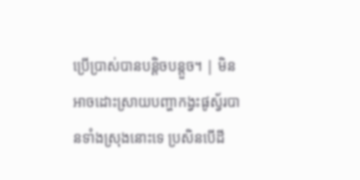ប្រើប្រាស់បានបន្តិចបន្តួច។ | មិនអាចដោះស្រាយបញ្ហាកង្វះផូស្វ័របានទាំងស្រុងនោះទេ ប្រសិនបើដី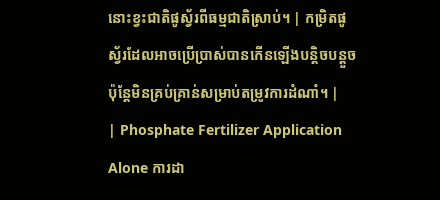នោះខ្វះជាតិផូស្វ័រពីធម្មជាតិស្រាប់។ | កម្រិតផូស្វ័រដែលអាចប្រើប្រាស់បានកើនឡើងបន្តិចបន្តួច ប៉ុន្តែមិនគ្រប់គ្រាន់សម្រាប់តម្រូវការដំណាំ។ |
| Phosphate Fertilizer Application Alone ការដា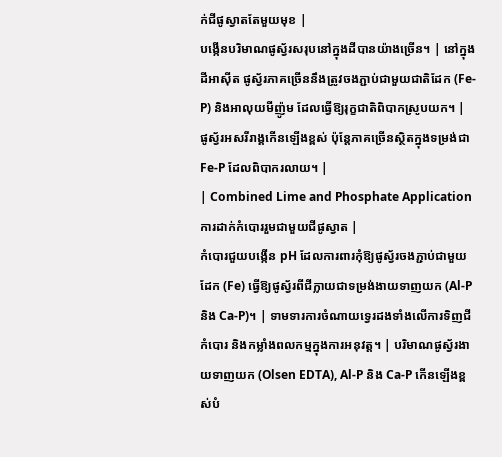ក់ជីផូស្វាតតែមួយមុខ |
បង្កើនបរិមាណផូស្វ័រសរុបនៅក្នុងដីបានយ៉ាងច្រើន។ | នៅក្នុងដីអាស៊ីត ផូស្វ័រភាគច្រើននឹងត្រូវចងភ្ជាប់ជាមួយជាតិដែក (Fe-P) និងអាលុយមីញ៉ូម ដែលធ្វើឱ្យរុក្ខជាតិពិបាកស្រូបយក។ | ផូស្វ័រអសរីរាង្គកើនឡើងខ្ពស់ ប៉ុន្តែភាគច្រើនស្ថិតក្នុងទម្រង់ជា Fe-P ដែលពិបាករលាយ។ |
| Combined Lime and Phosphate Application ការដាក់កំបោររួមជាមួយជីផូស្វាត |
កំបោរជួយបង្កើន pH ដែលការពារកុំឱ្យផូស្វ័រចងភ្ជាប់ជាមួយដែក (Fe) ធ្វើឱ្យផូស្វ័រពីជីក្លាយជាទម្រង់ងាយទាញយក (Al-P និង Ca-P)។ | ទាមទារការចំណាយទ្វេរដងទាំងលើការទិញជី កំបោរ និងកម្លាំងពលកម្មក្នុងការអនុវត្ត។ | បរិមាណផូស្វ័រងាយទាញយក (Olsen EDTA), Al-P និង Ca-P កើនឡើងខ្ពស់បំ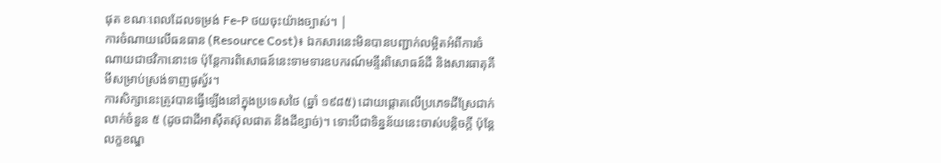ផុត ខណៈពេលដែលទម្រង់ Fe-P ថយចុះយ៉ាងច្បាស់។ |
ការចំណាយលើធនធាន (Resource Cost)៖ ឯកសារនេះមិនបានបញ្ជាក់លម្អិតអំពីការចំណាយជាថវិកានោះទេ ប៉ុន្តែការពិសោធន៍នេះទាមទារឧបករណ៍មន្ទីរពិសោធន៍ដី និងសារធាតុគីមីសម្រាប់ស្រង់ទាញផូស្វ័រ។
ការសិក្សានេះត្រូវបានធ្វើឡើងនៅក្នុងប្រទេសថៃ (ឆ្នាំ ១៩៨៥) ដោយផ្តោតលើប្រភេទដីស្រែជាក់លាក់ចំនួន ៥ (ដូចជាដីអាស៊ីតស៊ុលផាត និងដីខ្សាច់)។ ទោះបីជាទិន្នន័យនេះចាស់បន្តិចក្តី ប៉ុន្តែលក្ខខណ្ឌ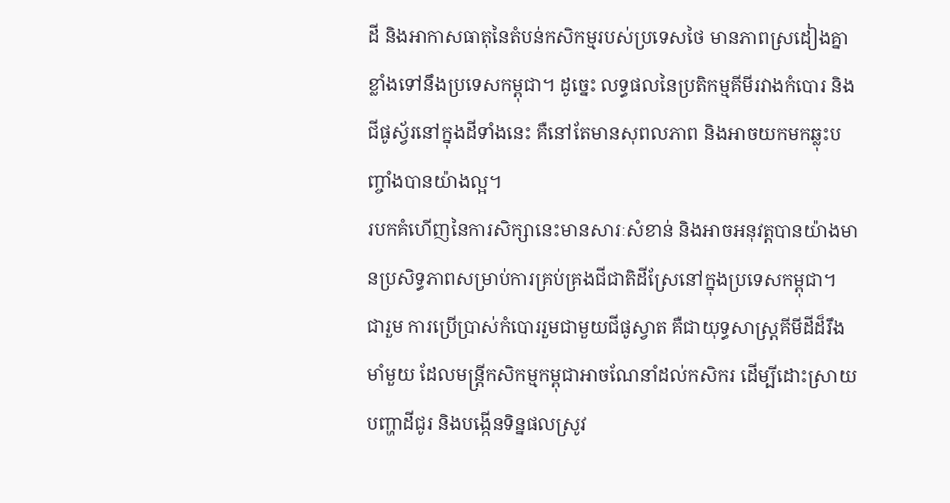ដី និងអាកាសធាតុនៃតំបន់កសិកម្មរបស់ប្រទេសថៃ មានភាពស្រដៀងគ្នាខ្លាំងទៅនឹងប្រទេសកម្ពុជា។ ដូច្នេះ លទ្ធផលនៃប្រតិកម្មគីមីរវាងកំបោរ និងជីផូស្វ័រនៅក្នុងដីទាំងនេះ គឺនៅតែមានសុពលភាព និងអាចយកមកឆ្លុះបញ្ចាំងបានយ៉ាងល្អ។
របកគំហើញនៃការសិក្សានេះមានសារៈសំខាន់ និងអាចអនុវត្តបានយ៉ាងមានប្រសិទ្ធភាពសម្រាប់ការគ្រប់គ្រងជីជាតិដីស្រែនៅក្នុងប្រទេសកម្ពុជា។
ជារួម ការប្រើប្រាស់កំបោររួមជាមួយជីផូស្វាត គឺជាយុទ្ធសាស្ត្រគីមីដីដ៏រឹងមាំមួយ ដែលមន្ត្រីកសិកម្មកម្ពុជាអាចណែនាំដល់កសិករ ដើម្បីដោះស្រាយបញ្ហាដីជូរ និងបង្កើនទិន្នផលស្រូវ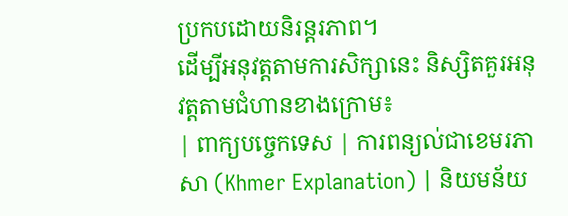ប្រកបដោយនិរន្តរភាព។
ដើម្បីអនុវត្តតាមការសិក្សានេះ និស្សិតគួរអនុវត្តតាមជំហានខាងក្រោម៖
| ពាក្យបច្ចេកទេស | ការពន្យល់ជាខេមរភាសា (Khmer Explanation) | និយមន័យ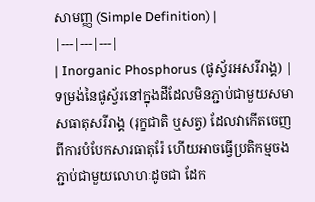សាមញ្ញ (Simple Definition) |
|---|---|---|
| Inorganic Phosphorus (ផូស្វ័រអសរីរាង្គ) | ទម្រង់នៃផូស្វ័រនៅក្នុងដីដែលមិនភ្ជាប់ជាមួយសមាសធាតុសរីរាង្គ (រុក្ខជាតិ ឬសត្វ) ដែលវាកើតចេញពីការបំបែកសារធាតុរ៉ែ ហើយអាចធ្វើប្រតិកម្មចងភ្ជាប់ជាមួយលោហៈដូចជា ដែក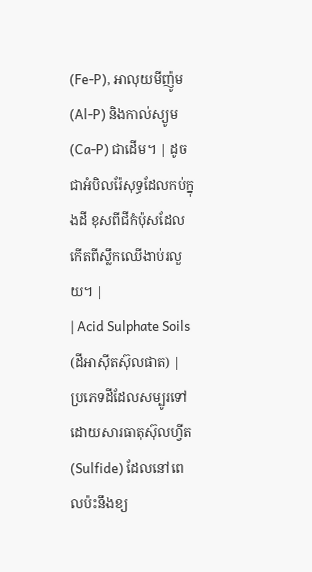(Fe-P), អាលុយមីញ៉ូម (Al-P) និងកាល់ស្យូម (Ca-P) ជាដើម។ | ដូចជាអំបិលរ៉ែសុទ្ធដែលកប់ក្នុងដី ខុសពីជីកំប៉ុសដែលកើតពីស្លឹកឈើងាប់រលួយ។ |
| Acid Sulphate Soils (ដីអាស៊ីតស៊ុលផាត) | ប្រភេទដីដែលសម្បូរទៅដោយសារធាតុស៊ុលហ្វីត (Sulfide) ដែលនៅពេលប៉ះនឹងខ្យ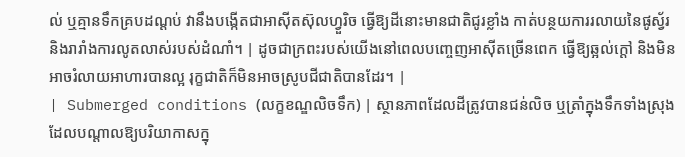ល់ ឬគ្មានទឹកគ្របដណ្តប់ វានឹងបង្កើតជាអាស៊ីតស៊ុលហ្វួរិច ធ្វើឱ្យដីនោះមានជាតិជូរខ្លាំង កាត់បន្ថយការរលាយនៃផូស្វ័រ និងរារាំងការលូតលាស់របស់ដំណាំ។ | ដូចជាក្រពះរបស់យើងនៅពេលបញ្ចេញអាស៊ីតច្រើនពេក ធ្វើឱ្យឆ្អល់ក្តៅ និងមិនអាចរំលាយអាហារបានល្អ រុក្ខជាតិក៏មិនអាចស្រូបជីជាតិបានដែរ។ |
| Submerged conditions (លក្ខខណ្ឌលិចទឹក) | ស្ថានភាពដែលដីត្រូវបានជន់លិច ឬត្រាំក្នុងទឹកទាំងស្រុង ដែលបណ្តាលឱ្យបរិយាកាសក្នុ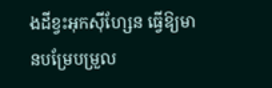ងដីខ្វះអុកស៊ីហ្សែន ធ្វើឱ្យមានបម្រែបម្រួល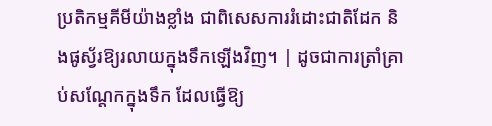ប្រតិកម្មគីមីយ៉ាងខ្លាំង ជាពិសេសការរំដោះជាតិដែក និងផូស្វ័រឱ្យរលាយក្នុងទឹកឡើងវិញ។ | ដូចជាការត្រាំគ្រាប់សណ្តែកក្នុងទឹក ដែលធ្វើឱ្យ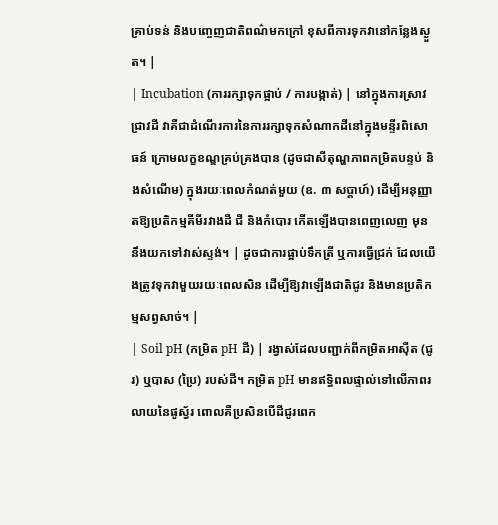គ្រាប់ទន់ និងបញ្ចេញជាតិពណ៌មកក្រៅ ខុសពីការទុកវានៅកន្លែងស្ងួត។ |
| Incubation (ការរក្សាទុកផ្អាប់ / ការបង្កាត់) | នៅក្នុងការស្រាវជ្រាវដី វាគឺជាដំណើរការនៃការរក្សាទុកសំណាកដីនៅក្នុងមន្ទីរពិសោធន៍ ក្រោមលក្ខខណ្ឌគ្រប់គ្រងបាន (ដូចជាសីតុណ្ហភាពកម្រិតបន្ទប់ និងសំណើម) ក្នុងរយៈពេលកំណត់មួយ (ឧ. ៣ សប្តាហ៍) ដើម្បីអនុញ្ញាតឱ្យប្រតិកម្មគីមីរវាងដី ជី និងកំបោរ កើតឡើងបានពេញលេញ មុននឹងយកទៅវាស់ស្ទង់។ | ដូចជាការផ្អាប់ទឹកត្រី ឬការធ្វើជ្រក់ ដែលយើងត្រូវទុកវាមួយរយៈពេលសិន ដើម្បីឱ្យវាឡើងជាតិជូរ និងមានប្រតិកម្មសព្វសាច់។ |
| Soil pH (កម្រិត pH ដី) | រង្វាស់ដែលបញ្ជាក់ពីកម្រិតអាស៊ីត (ជូរ) ឬបាស (ប្រៃ) របស់ដី។ កម្រិត pH មានឥទ្ធិពលផ្ទាល់ទៅលើភាពរលាយនៃផូស្វ័រ ពោលគឺប្រសិនបើដីជូរពេក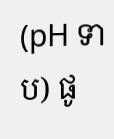(pH ទាប) ផូ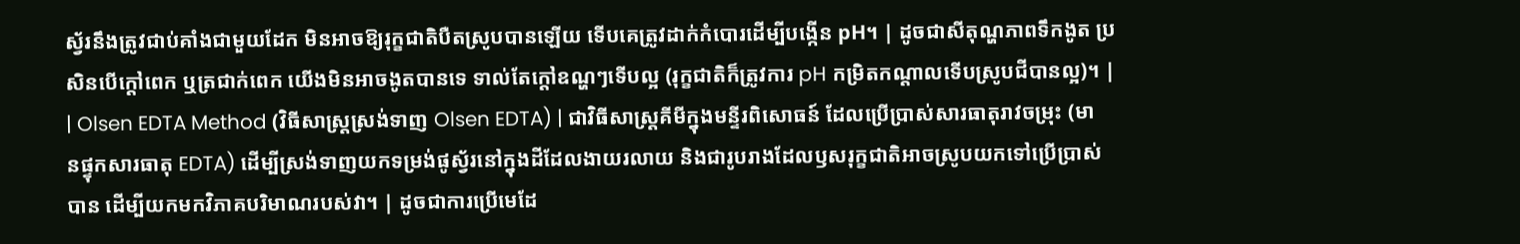ស្វ័រនឹងត្រូវជាប់គាំងជាមួយដែក មិនអាចឱ្យរុក្ខជាតិបឺតស្រូបបានឡើយ ទើបគេត្រូវដាក់កំបោរដើម្បីបង្កើន pH។ | ដូចជាសីតុណ្ហភាពទឹកងូត ប្រសិនបើក្តៅពេក ឬត្រជាក់ពេក យើងមិនអាចងូតបានទេ ទាល់តែក្តៅឧណ្ហៗទើបល្អ (រុក្ខជាតិក៏ត្រូវការ pH កម្រិតកណ្តាលទើបស្រូបជីបានល្អ)។ |
| Olsen EDTA Method (វិធីសាស្ត្រស្រង់ទាញ Olsen EDTA) | ជាវិធីសាស្ត្រគីមីក្នុងមន្ទីរពិសោធន៍ ដែលប្រើប្រាស់សារធាតុរាវចម្រុះ (មានផ្ទុកសារធាតុ EDTA) ដើម្បីស្រង់ទាញយកទម្រង់ផូស្វ័រនៅក្នុងដីដែលងាយរលាយ និងជារូបរាងដែលឫសរុក្ខជាតិអាចស្រូបយកទៅប្រើប្រាស់បាន ដើម្បីយកមកវិភាគបរិមាណរបស់វា។ | ដូចជាការប្រើមេដែ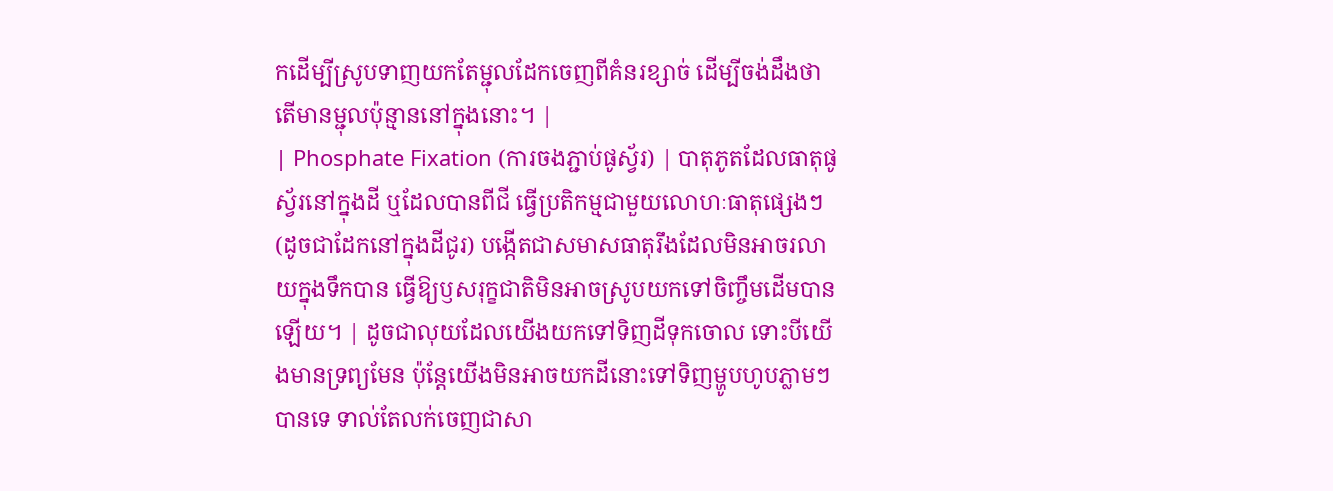កដើម្បីស្រូបទាញយកតែម្ជុលដែកចេញពីគំនរខ្សាច់ ដើម្បីចង់ដឹងថាតើមានម្ជុលប៉ុន្មាននៅក្នុងនោះ។ |
| Phosphate Fixation (ការចងភ្ជាប់ផូស្វ័រ) | បាតុភូតដែលធាតុផូស្វ័រនៅក្នុងដី ឬដែលបានពីជី ធ្វើប្រតិកម្មជាមួយលោហៈធាតុផ្សេងៗ (ដូចជាដែកនៅក្នុងដីជូរ) បង្កើតជាសមាសធាតុរឹងដែលមិនអាចរលាយក្នុងទឹកបាន ធ្វើឱ្យឫសរុក្ខជាតិមិនអាចស្រូបយកទៅចិញ្ចឹមដើមបានឡើយ។ | ដូចជាលុយដែលយើងយកទៅទិញដីទុកចោល ទោះបីយើងមានទ្រព្យមែន ប៉ុន្តែយើងមិនអាចយកដីនោះទៅទិញម្ហូបហូបភ្លាមៗបានទេ ទាល់តែលក់ចេញជាសា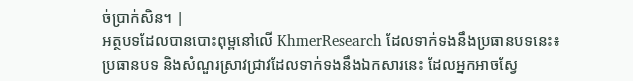ច់ប្រាក់សិន។ |
អត្ថបទដែលបានបោះពុម្ពនៅលើ KhmerResearch ដែលទាក់ទងនឹងប្រធានបទនេះ៖
ប្រធានបទ និងសំណួរស្រាវជ្រាវដែលទាក់ទងនឹងឯកសារនេះ ដែលអ្នកអាចស្វែ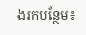ងរកបន្ថែម៖